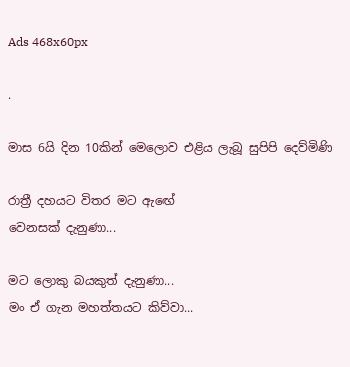Ads 468x60px

.

මාස 6යි දින 10කින් මෙලොව එළිය ලැබූ සුපිපි දෙව්මිණි

රාත්‍රී දහයට විතර මට ඇඟේ
වෙනසක් දැනුණා...

මට ලොකු බයකුත් දැනුණා...
මං ඒ ගැන මහත්තයට කිව්වා...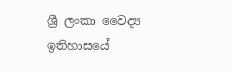ශ්‍රී ලංකා වෛද්‍ය ඉතිහාසයේ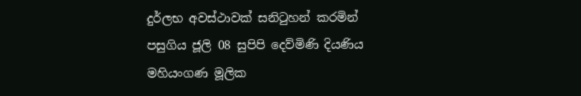දුර්ලභ අවස්ථාවක් සනිටුහන් කරමින් පසුගිය ජූලි 08 සුපිපි දෙව්මිණි දියණිය මහියංගණ මූලික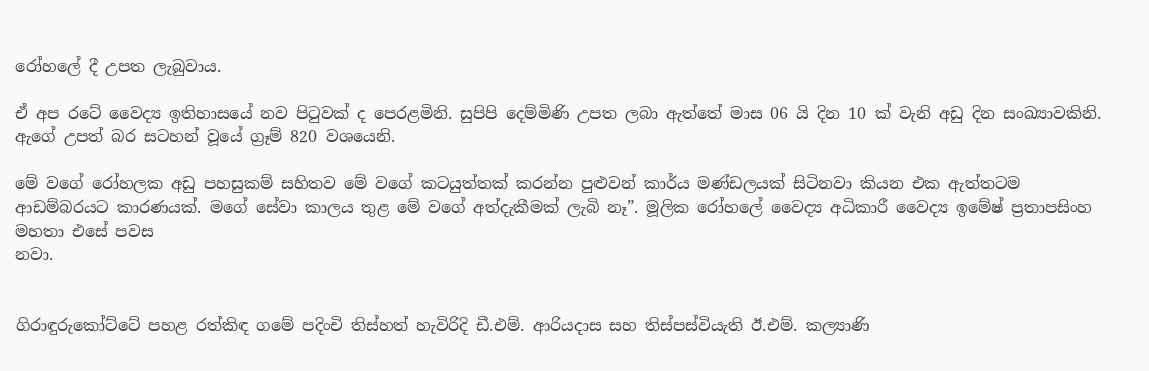රෝහ‍ලේ දී උපත ලැබුවාය.

ඒ අප රටේ වෛද්‍ය ඉතිහාසයේ නව පිටුවක් ද පෙරළමිනි. සුපිපි දෙම්මිණි උපත ලබා ඇත්තේ මාස 06 යි දින 10 ක් වැනි අඩු දින සංඛ්‍යාවකිනි. ඇගේ උපත් බර සටහන් වූයේ ග්‍රෑම් 820 වශයෙනි.

මේ වගේ රෝහලක අඩු පහසුකම් සහිතව මේ වගේ කටයුත්තක් කරන්න පුළුවන් කාර්ය මණ්ඩලයක් සිටිනවා කියන එක ඇත්තටම ආඩම්බරයට කාරණයක්. මගේ සේවා කාලය තුළ මේ වගේ අත්දැකීමක් ලැබි නෑ”. මූලික රෝහ‍ලේ වෛද්‍ය අධිකාරී වෛද්‍ය ඉමේෂ් ප්‍රතාපසිංහ මහතා එසේ පවස
නවා.


ගිරාඳුරුකෝට්ටේ පහළ රත්කිඳ ගමේ පදිංචි තිස්හත් හැවිරිදි ඩී.එම්. ආරියදාස සහ තිස්පස්වියැති ඊ.එම්. කල්‍යාණි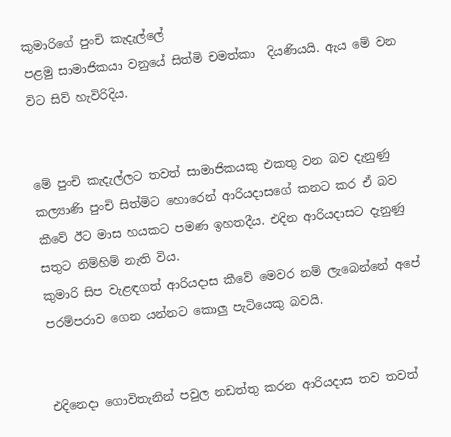කුමාරිගේ පුංචි කැදැල්‍ලේ
පළමු සාමාජිකයා වනුයේ සිත්මි චමත්කා  දියණියයි. ඇය මේ වන විට සිව් හැවිරිදිය.


මේ පුංචි කැදැල්ලට තවත් සාමාජිකයකු එකතු වන බව දැනුණු කල්‍යාණි පුංචි සිත්මිට හොරෙන් ආරියදාසගේ කනට කර ඒ බව කීවේ ඊට මාස හයකට පමණ ඉහතදීය. එදින ආරියදාසට දැනුණු සතුට නිම්හිම් නැති විය.
කුමාරි සිප වැළඳගත් ආරියදාස කීවේ මෙවර නම් ලැබෙන්නේ අපේ පරම්පරාව ගෙන යන්නට කොලු පැටියෙකු බවයි.


එදිනෙදා ගොවිතැනින් පවුල නඩත්තු කරන ආරියදාස තව තවත්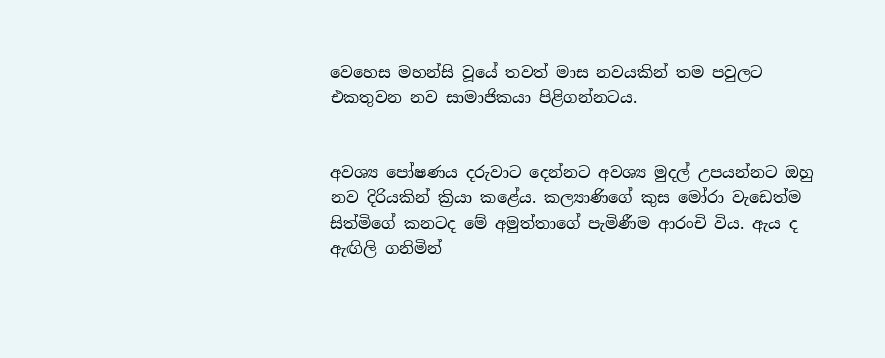වෙහෙස මහන්සි වූයේ තවත් මාස නවයකින් තම පවුලට එකතුවන නව සාමාජිකයා පිළිගන්නටය.


අවශ්‍ය ‍පෝෂණය දරුවාට දෙන්නට අවශ්‍ය මුදල් උපයන්නට ඔහු නව දිරියකින් ක්‍රියා කළේය. කල්‍යාණිගේ කුස මෝරා වැඩෙත්ම සිත්මිගේ කනටද මේ අමුත්තාගේ පැමිණීම ආරංචි විය. ඇය ද ඇඟිලි ගනිමින්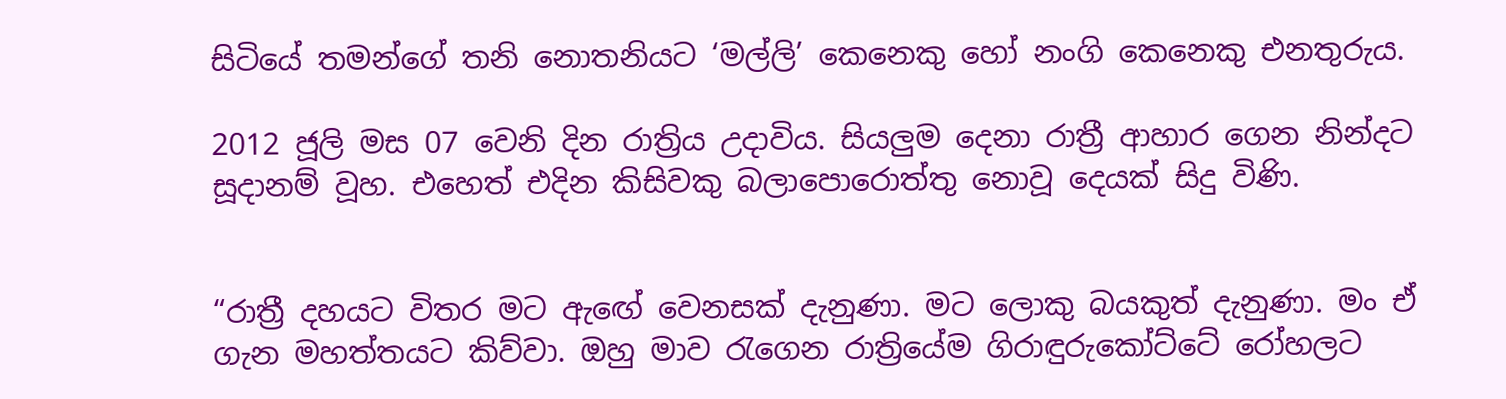සිටියේ තමන්ගේ තනි නොතනියට ‘මල්ලි’ කෙනෙකු හෝ නංගි කෙනෙකු එනතුරුය.

2012 ජූලි මස 07 වෙනි දින රාත්‍රිය උදාවිය. සියලුම දෙනා රාත්‍රී ආහාර ගෙන නින්දට සූදානම් වූහ. එහෙත් එදින කිසිවකු බලා‍පොරොත්තු නොවූ දෙයක් සිදු විණි.


“රාත්‍රී දහයට විතර මට ඇඟේ වෙනසක් දැනුණා. මට ලොකු බයකුත් දැනුණා. මං ඒ ගැන මහත්තයට කිව්වා. ඔහු මාව රැගෙන රාත්‍රියේම ගිරාඳුරුකෝට්ටේ රෝහලට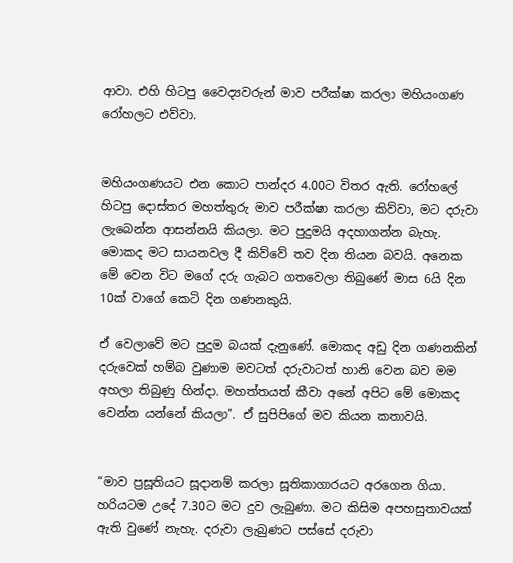ආවා. එහි හිටපු වෛද්‍යවරුන් මාව පරීක්ෂා කරලා මහියංගණ රෝහලට එව්වා.


මහියංගණයට එන කොට පාන්දර 4.00ට විතර ඇති. රෝහ‍ලේ හිටපු දොස්තර මහත්තුරු මාව පරීක්ෂා කරලා කිව්වා, මට දරුවා ලැබෙන්න ආසන්නයි කියලා. මට පුදුමයි අදහාගන්න බැහැ. මොකද මට සායනවල දී කිව්වේ තව දින තියන බවයි. අනෙක මේ වෙන විට මගේ දරු ගැබට ගතවෙලා තිබුණේ මාස 6යි දින 10ක් වාගේ කෙටි දින ගණනකුයි.

ඒ වෙලාවේ මට පුදුම බයක් දැනුණේ. මොකද අඩු දින ගණනකින් දරුවෙක් හම්බ වුණාම මවටත් දරුවාටත් හානි වෙන බව මම අහලා තිබුණු හින්දා. මහත්තයත් කීවා අනේ අපිට මේ මොකද වෙන්න යන්නේ කියලා”. ඒ සුපිපිගේ මව කියන කතාවයි.


“මාව ප්‍රසූතියට සූදානම් කරලා සූතිකාගාරයට අරගෙන ගියා. හරියටම උදේ 7.30ට මට දුව ලැබුණා. මට කිසිම අපහසුතාවයක් ඇති වුණේ නැහැ. දරුවා ලැබුණට පස්සේ දරුවා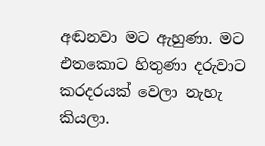අඬනවා මට ඇහුණා. මට එතකොට හිතුණා දරුවාට කරදරයක් වෙලා නැහැ කියලා.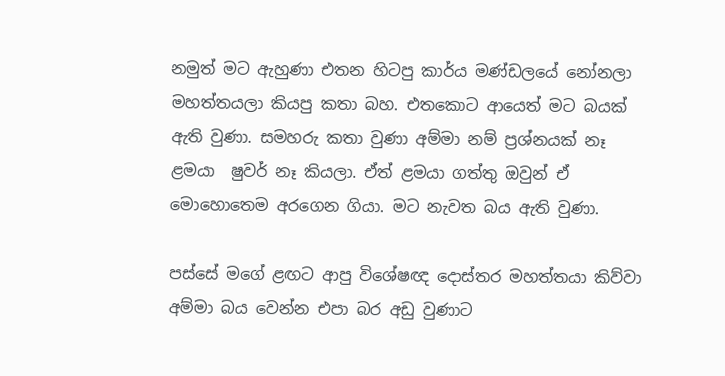නමුත් මට ඇහුණා එතන හිටපු කාර්ය මණ්ඩලයේ නෝනලා මහත්තයලා කියපු කතා බහ. එතකොට ආයෙත් මට බයක් ඇති වුණා. සමහරු කතා වුණා අම්මා නම් ප්‍රශ්නයක් නෑ ළමයා  ෂුවර් නෑ කියලා. ඒත් ළමයා ගත්තු ඔවුන් ඒ මොහොතෙම අරගෙන ගියා. මට නැවත බය ඇති වුණා.

පස්සේ මගේ ළඟට ආපු විශේෂඥ දොස්තර මහත්තයා කිව්වා අම්මා බය වෙන්න එපා බර අඩු වුණාට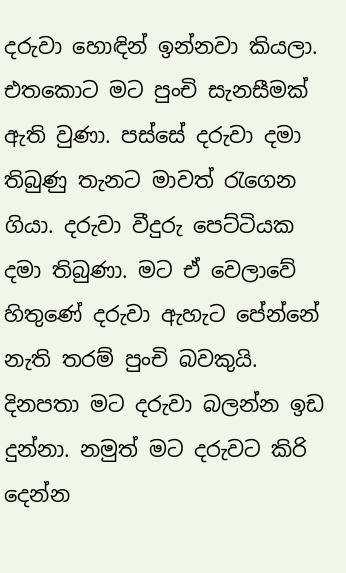දරුවා හොඳින් ඉන්නවා කියලා. එතකොට මට පුංචි සැනසීමක් ඇති වුණා. පස්සේ දරුවා දමා තිබුණු තැනට මාවත් රැගෙන ගියා. දරුවා වීදුරු පෙට්ටියක දමා තිබුණා. මට ඒ වෙලාවේ හිතුණේ දරුවා ඇහැට පේන්නේ නැති තරම් පුංචි බවකුයි. දිනපතා මට දරුවා බලන්න ඉඩ දුන්නා. නමුත් මට දරුවට කිරි දෙන්න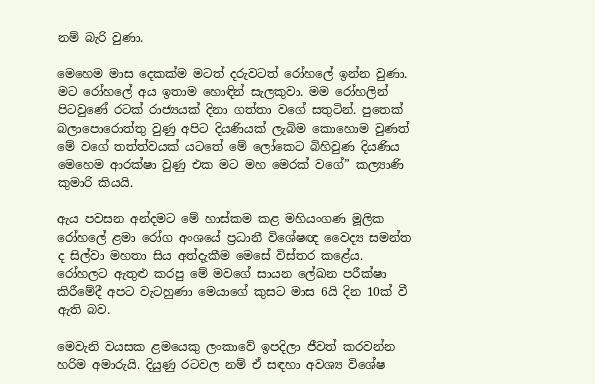නම් බැරි වුණා.

මෙහෙම මාස දෙකක්ම මටත් දරුවටත් රෝහ‍ලේ ඉන්න වුණා. මට රෝහ‍ලේ අය ඉතාම හොඳින් සැලකුවා. මම රෝහලින් පිටවුණේ රටක් රාජ්‍යයක් දිනා ගත්තා වගේ සතුටින්. පුතෙක් බලා‍පොරොත්තු වුණු අපිට දියණියක් ලැබිම කොහොම වුණත් මේ වගේ තත්ත්වයක් යටතේ මේ ලෝකෙට බිහිවුණ දියණිය මෙහෙම ආරක්ෂා වුණු එක මට මහ මෙරක් වගේ” කල්‍යාණි කුමාරි කියයි.

ඇය පවසන අන්දමට මේ හාස්කම කළ මහියංගණ මූලික රෝහ‍ලේ ළමා රෝග අංශයේ ප්‍රධානී විශේෂඥ වෛද්‍ය සමන්ත ද සිල්වා මහතා සිය අත්දැකීම මෙසේ විස්තර කළේය. රෝහලට ඇතුළු කරපු මේ මවගේ සායන ‍ලේඛන පරීක්ෂා කිරීමේදී අපට වැටහුණා මෙයාගේ කුසට මාස 6යි දින 10ක් වී ඇති බව.

මෙවැනි වයසක ළමයෙකු ලංකාවේ ඉපදිලා ජීවත් කරවන්න හරිම අමාරුයි. දියුණු රටවල නම් ඒ සඳහා අවශ්‍ය විශේෂ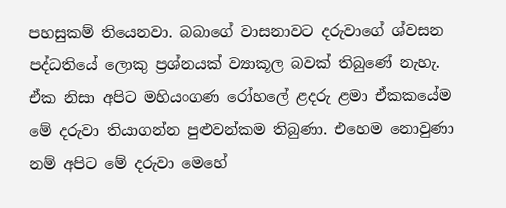පහසුකම් තියෙනවා. බබාගේ වාසනාවට දරුවාගේ ශ්වසන පද්ධතියේ ලොකු ප්‍රශ්නයක් ව්‍යාකූල බවක් තිබුණේ නැහැ. ඒක නිසා අපිට මහියංගණ රෝහ‍ලේ ළදරු ළමා ඒකකයේම මේ දරුවා තියාගන්න පුළුවන්කම තිබුණා. එහෙම නොවුණා නම් අපිට මේ දරුවා මෙහේ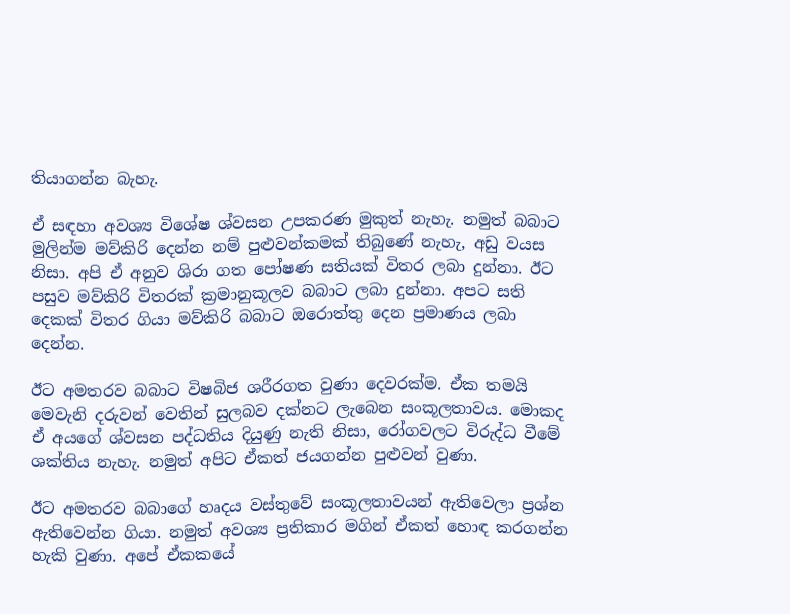තියාගන්න බැහැ.

ඒ සඳහා අවශ්‍ය විශේෂ ශ්වසන උපකරණ මුකුත් නැහැ. නමුත් බබාට මුලින්ම මව්කිරි දෙන්න නම් පුළුවන්කමක් තිබුණේ නැහැ, අඩු වයස නිසා. අපි ඒ අනුව ශිරා ගත ‍පෝෂණ සතියක් විතර ලබා දුන්නා. ඊට පසුව මව්කිරි විතරක් ක්‍රමානුකූලව බබාට ලබා දුන්නා. අපට සති දෙකක් විතර ගියා මව්කිරි බබාට ඔරොත්තු දෙන ප්‍රමාණය ලබා දෙන්න.

ඊට අමතරව බබාට විෂබිජ ශරීරගත වුණා දෙවරක්ම. ඒක තමයි මෙවැනි දරුවන් වෙතින් සුලබව දක්නට ලැබෙන සංකූලතාවය. මොකද ඒ අයගේ ශ්වසන පද්ධතිය දියුණු නැති නිසා, රෝගවලට විරුද්ධ වීමේ ශක්තිය නැහැ. නමුත් අපිට ඒකත් ජයගන්න පුළුවන් වුණා.

ඊට අමතරව බබාගේ හෘදය වස්තුවේ සංකූලතාවයන් ඇතිවෙලා ප්‍රශ්න ඇතිවෙන්න ගියා. නමුත් අවශ්‍ය ප්‍රතිකාර මගින් ඒකත් හොඳ කරගන්න හැකි වුණා. අපේ ඒකකයේ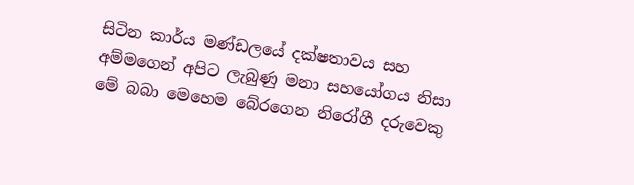සිටින කාර්ය මණ්ඩලයේ දක්ෂතාවය සහ අම්මගෙන් අපිට ලැබුණු මනා සහයෝගය නිසා මේ බබා මෙහෙම බේරගෙන නිරෝගී දරුවෙකු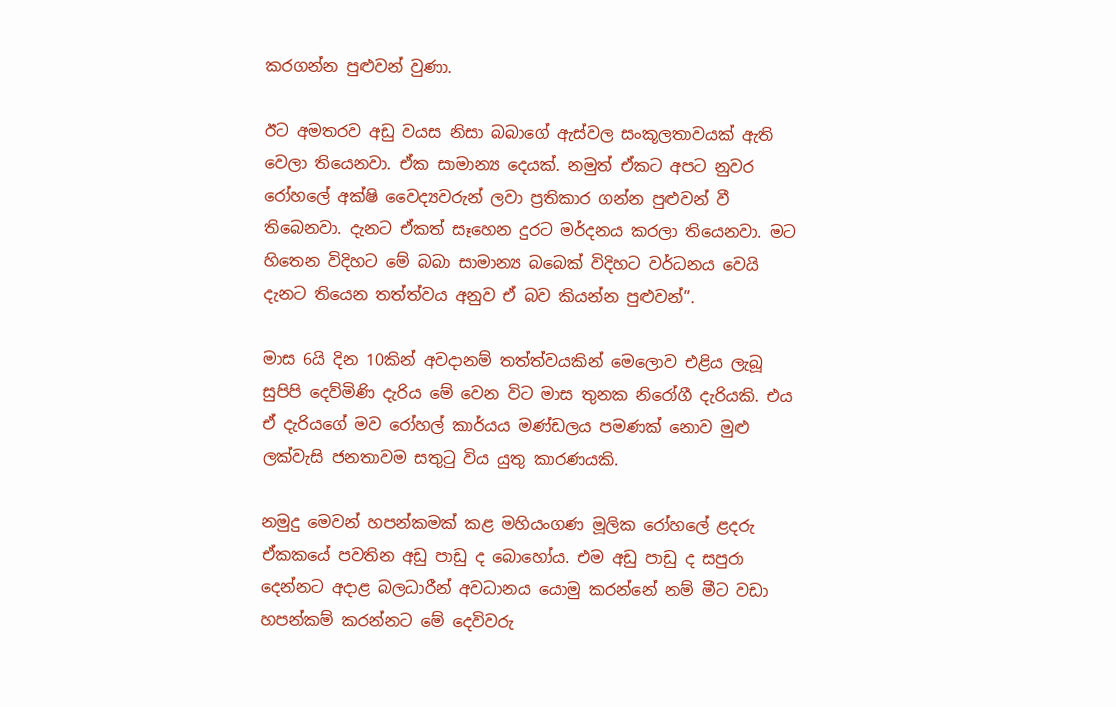කරගන්න පුළුවන් වුණා.

ඊට අමතරව අඩු වයස නිසා බබාගේ ඇස්වල සංකූලතාවයක් ඇති වෙලා තියෙනවා. ඒක සාමාන්‍ය දෙයක්. නමුත් ඒකට අපට නුවර රෝහ‍ලේ අක්ෂි වෛද්‍යවරුන් ලවා ප්‍රතිකාර ගන්න පුළුවන් වී තිබෙනවා. දැනට ඒකත් සෑහෙන දුරට මර්දනය කරලා තියෙනවා. මට හිතෙන විදිහට මේ බබා සාමාන්‍ය බබෙක් විදිහට වර්ධනය වෙයි දැනට තියෙන තත්ත්වය අනුව ඒ බව කියන්න පුළුවන්”.

මාස 6යි දින 10කින් අවදානම් තත්ත්වයකින් මෙලොව එළිය ලැබූ සුපිපි දෙව්මිණි දැරිය මේ වෙන විට මාස තුනක නිරෝගී දැරියකි. එය ඒ දැරියගේ මව රෝහල් කාර්යය මණ්ඩලය පමණක් නොව මුළු ලක්වැසි ජනතාවම සතුටු විය යුතු කාරණයකි.

නමුදු මෙවන් හපන්කමක් කළ මහියංගණ මූලික රෝහ‍ලේ ළදරු ඒකකයේ පවතින අඩු පාඩු ද බොහෝය. එම අඩු පාඩු ද සපුරා දෙන්නට අදාළ බලධාරීන් අවධානය යොමු කරන්නේ නම් මීට වඩා හපන්කම් කරන්නට මේ දෙවිවරු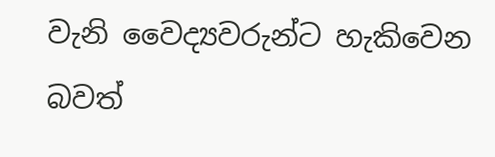වැනි වෛද්‍යවරුන්ට හැකිවෙන බවත්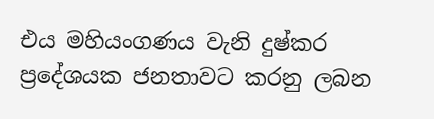එය මහියංගණය වැනි දුෂ්කර ප්‍රදේශයක ජනතාවට කරනු ලබන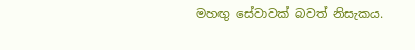මහඟු සේවාවක් බවත් නිසැකය.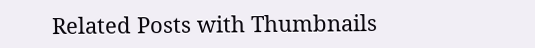Related Posts with Thumbnails